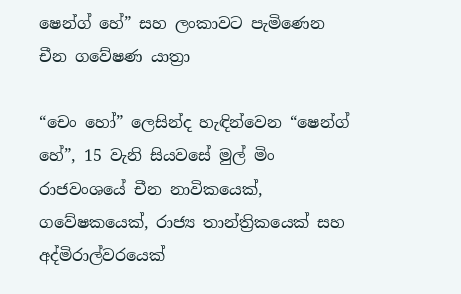ෂෙන්ග් හේ” සහ ලංකාවට පැමිණෙන චීන ගවේෂණ යාත්‍රා

“චෙං හෝ” ලෙසින්ද හැඳින්වෙන “ෂෙන්ග් හේ”, 15 වැනි සියවසේ මුල් මිං රාජවංශයේ චීන නාවිකයෙක්, ගවේෂකයෙක්, රාජ්‍ය තාන්ත්‍රිකයෙක් සහ අද්මිරාල්වරයෙක්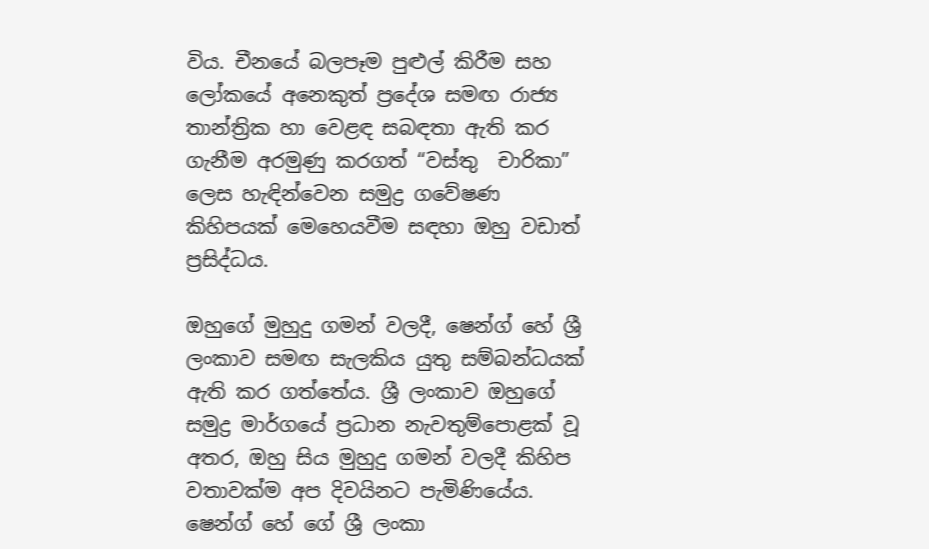විය. චීනයේ බලපෑම පුළුල් කිරීම සහ ලෝකයේ අනෙකුත් ප්‍රදේශ සමඟ රාජ්‍ය තාන්ත්‍රික හා වෙළඳ සබඳතා ඇති කර ගැනීම අරමුණු කරගත් “වස්තු  චාරිකා” ලෙස හැඳින්වෙන සමුද්‍ර ගවේෂණ කිහිපයක් මෙහෙයවීම සඳහා ඔහු වඩාත් ප්‍රසිද්ධය.

ඔහුගේ මුහුදු ගමන් වලදී, ෂෙන්ග් හේ ශ්‍රී ලංකාව සමඟ සැලකිය යුතු සම්බන්ධයක් ඇති කර ගත්තේය. ශ්‍රී ලංකාව ඔහුගේ සමුද්‍ර මාර්ගයේ ප්‍රධාන නැවතුම්පොළක් වූ අතර, ඔහු සිය මුහුදු ගමන් වලදී කිහිප වතාවක්ම අප දිවයිනට පැමිණියේය. ෂෙන්ග් හේ ගේ ශ්‍රී ලංකා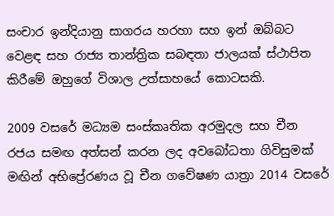සංචාර ඉන්දියානු සාගරය හරහා සහ ඉන් ඔබ්බට වෙළඳ සහ රාජ්‍ය තාන්ත්‍රික සබඳතා ජාලයක් ස්ථාපිත කිරීමේ ඔහුගේ විශාල උත්සාහයේ කොටසකි.

2009 වසරේ මධ්‍යම සංස්කෘතික අරමුදල සහ චීන රජය සමඟ අත්සන් කරන ලද අවබෝධතා ගිවිසුමක් මඟින් අභිප්‍රේරණය වූ චීන ගවේෂණ යාත්‍රා 2014 වසරේ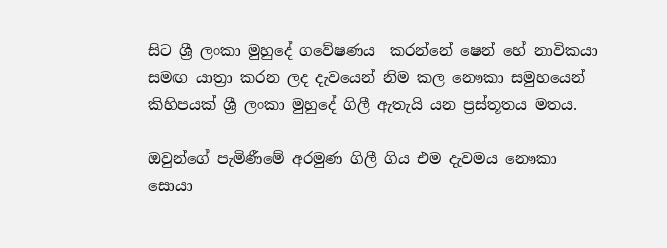සිට ශ්‍රී ලංකා මුහුදේ ගවේෂණය  කරන්නේ ෂෙන් හේ නාවිකයා සමඟ යාත්‍රා කරන ලද දැවයෙන් නිම කල නෞකා සමුහයෙන් කිහිපයක් ශ්‍රී ලංකා මුහුදේ ගිලී ඇතැයි යන ප්‍රස්තූතය මතය.

ඔවුන්ගේ පැමිණීමේ අරමුණ ගිලී ගිය එම දැවමය නෞකා සොයා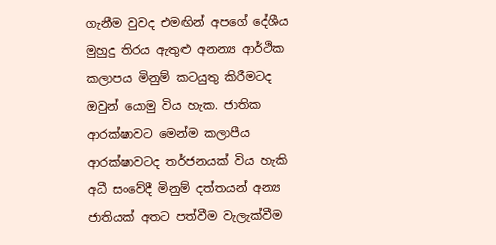ගැනීම වුවද එමඟින් අපගේ දේශීය මුහුදු තිරය ඇතුළු අනන්‍ය ආර්ථික කලාපය මිනුම් කටයුතු කිරීමටද ඔවුන් යොමු විය හැක. ජාතික ආරක්ෂාවට මෙන්ම කලාපීය ආරක්ෂාවටද තර්ජනයක් විය හැකි අධී සංවේදී මිනුම් දත්තයන් අන්‍ය ජාතියක් අතට පත්වීම වැලැක්වීම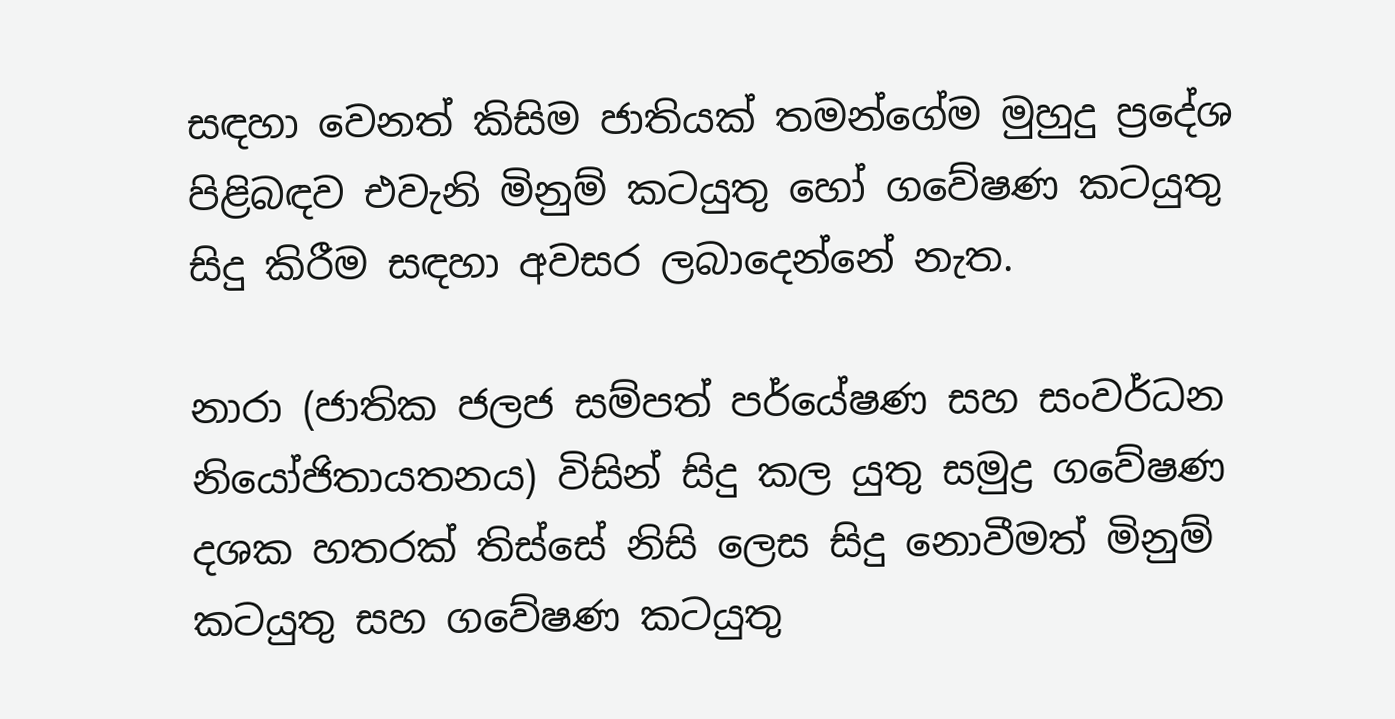සඳහා වෙනත් කිසිම ජාතියක් තමන්ගේම මුහුදු ප්‍රදේශ පිළිබඳව එවැනි මිනුම් කටයුතු හෝ ගවේෂණ කටයුතු සිදු කිරීම සඳහා අවසර ලබාදෙන්නේ නැත.

නාරා (ජාතික ජලජ සම්පත් පර්යේෂණ සහ සංවර්ධන නියෝජිතායතනය) විසින් සිදු කල යුතු සමුද්‍ර ගවේෂණ දශක හතරක් තිස්සේ නිසි ලෙස සිදු නොවීමත් මිනුම් කටයුතු සහ ගවේෂණ කටයුතු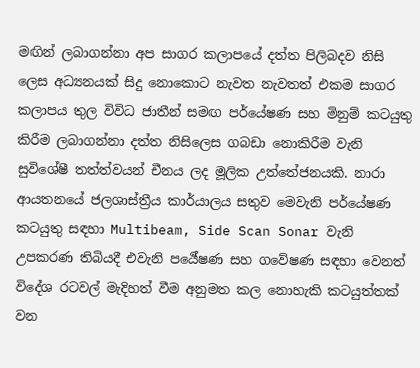මඟින් ලබාගන්නා අප සාගර කලාපයේ දත්ත පිලිබදව නිසි ලෙස අධ්‍යනයක් සිදු නොකොට නැවත නැවතත් එකම සාගර කලාපය තුල විවිධ ජාතීන් සමඟ පර්යේෂණ සහ මිනුම් කටයුතු කිරීම ලබාගන්නා දත්ත නිසිලෙස ගබඩා නොකිරීම වැනි සුවිශේෂී තත්ත්වයන් චීනය ලද මූලික උත්තේජනයකි. නාරා ආයතනයේ ජලශාස්ත්‍රීය කාර්යාලය සතුව මෙවැනි පර්යේෂණ කටයුතු සඳහා Multibeam, Side Scan Sonar වැනි උපකරණ තිබියදී එවැනි පර්‍යේෂණ සහ ගවේෂණ සඳහා වෙනත් විදේශ රටවල් මැදිහත් වීම අනුමත කල නොහැකි කටයුත්තක් වන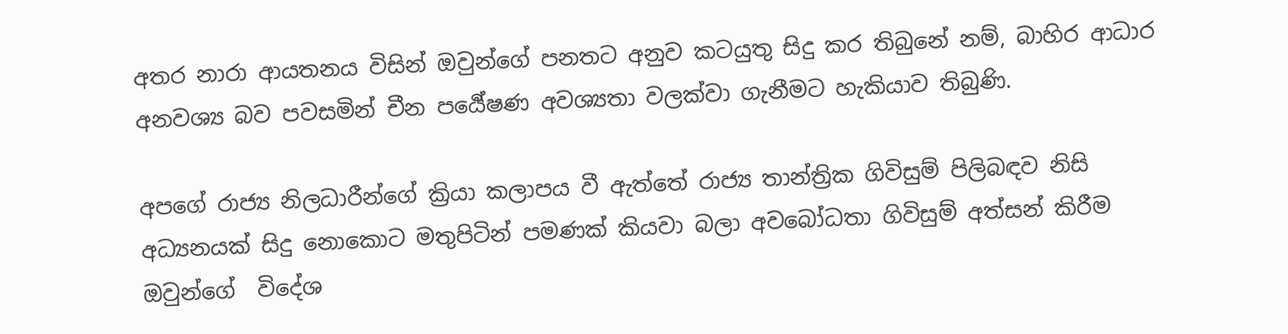අතර නාරා ආයතනය විසින් ඔවුන්ගේ පනතට අනුව කටයුතු සිදු කර තිබුනේ නම්, බාහිර ආධාර අනවශ්‍ය බව පවසමින් චීන පර්‍යේෂණ අවශ්‍යතා වලක්වා ගැනීමට හැකියාව තිබුණි.

අපගේ රාජ්‍ය නිලධාරීන්ගේ ක්‍රියා කලාපය වී ඇත්තේ රාජ්‍ය තාන්ත්‍රික ගිවිසුම් පිලිබඳව නිසි අධ්‍යනයක් සිදු නොකොට මතුපිටින් පමණක් කියවා බලා අවබෝධතා ගිවිසුම් අත්සන් කිරීම ඔවුන්ගේ  විදේශ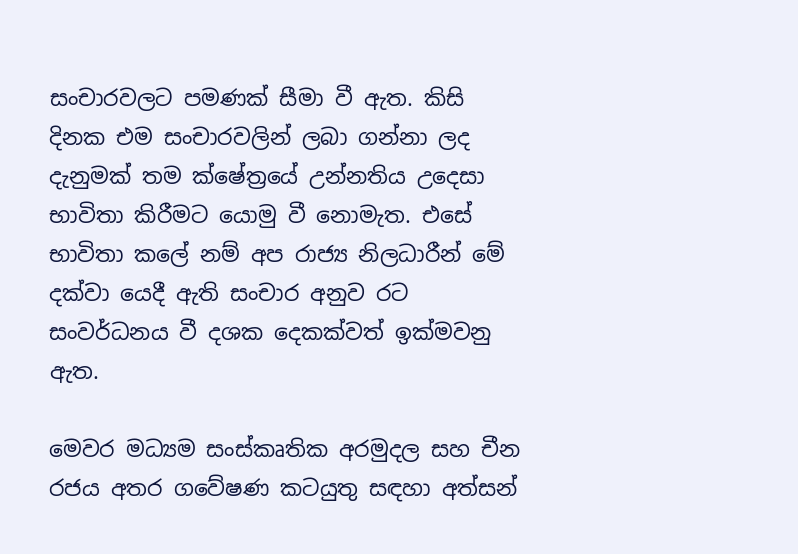සංචාරවලට පමණක් සීමා වී ඇත. කිසි දිනක එම සංචාරවලින් ලබා ගන්නා ලද දැනුමක් තම ක්ෂේත්‍රයේ උන්නතිය උදෙසා භාවිතා කිරීමට යොමු වී නොමැත. එසේ භාවිතා කලේ නම් අප රාජ්‍ය නිලධාරීන් මේ දක්වා යෙදී ඇති සංචාර අනුව රට සංවර්ධනය වී දශක දෙකක්වත් ඉක්මවනු ඇත.

මෙවර මධ්‍යම සංස්කෘතික අරමුදල සහ චීන රජය අතර ගවේෂණ කටයුතු සඳහා අත්සන්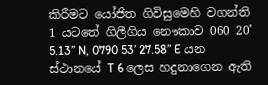කිරීමට යෝජිත ගිවිසුමෙහි වගන්ති 1 යටතේ ගිලීගිය නෞකාව 060 20’ 5.13’’ N, 0790 53’ 27.58’’ E යන ස්ථානයේ T 6 ලෙස හදුනාගෙන ඇති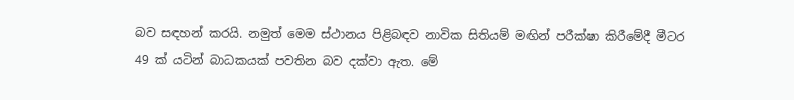බව සඳහන් කරයි. නමුත් මෙම ස්ථානය පිළිබඳව නාවික සිතියම් මඟින් පරීක්ෂා කිරීමේදී මීටර 49 ක් යටින් බාධකයක් පවතින බව දක්වා ඇත. මේ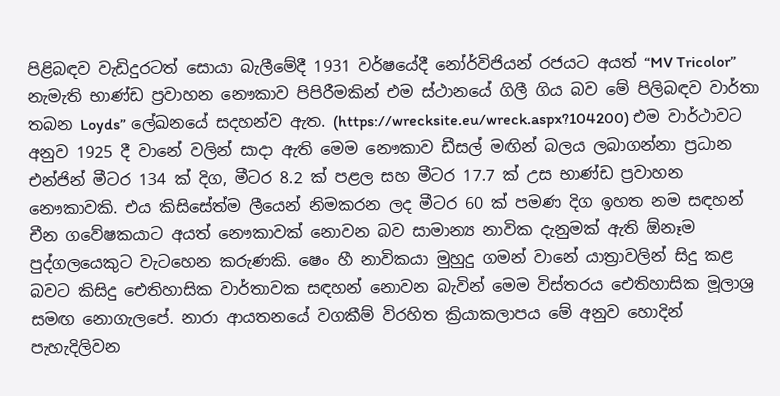පිළිබඳව වැඩිදුරටත් සොයා බැලීමේදී 1931 වර්ෂයේදී නෝර්විජියන් රජයට අයත් “MV Tricolor” නැමැති භාණ්ඩ ප්‍රවාහන නෞකාව පිපිරීමකින් එම ස්ථානයේ ගිලී ගිය බව මේ පිලිබඳව වාර්තා තබන Loyds” ලේඛනයේ සදහන්ව ඇත. (https://wrecksite.eu/wreck.aspx?104200) එම වාර්ථාවට අනුව 1925 දී වානේ වලින් සාදා ඇති මෙම නෞකාව ඩීසල් මඟින් බලය ලබාගන්නා ප්‍රධාන එන්ජින් මීටර 134 ක් දිග, මීටර 8.2 ක් පළල සහ මීටර 17.7 ක් උස භාණ්ඩ ප්‍රවාහන නෞකාවකි. එය කිසිසේත්ම ලීයෙන් නිමකරන ලද මීටර 60 ක් පමණ දිග ඉහත නම සඳහන් චීන ගවේෂකයාට අයත් නෞකාවක් නොවන බව සාමාන්‍ය නාවික දැනුමක් ඇති ඕනෑම පුද්ගලයෙකුට වැටහෙන කරුණකි. ෂෙං හී නාවිකයා මුහුදු ගමන් වානේ යාත්‍රාවලින් සිදු කළ බවට කිසිදු ඓතිහාසික වාර්තාවක සඳහන් නොවන බැවින් මෙම විස්තරය ඓතිහාසික මූලාශ්‍ර සමඟ නොගැලපේ. නාරා ආයතනයේ වගකීම් විරහිත ක්‍රියාකලාපය මේ අනුව හොදින් පැහැදිලිවන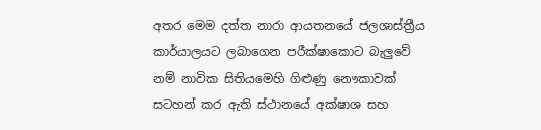අතර මෙම දත්ත නාරා ආයතනයේ ජලශාස්ත්‍රීය කාර්යාලයට ලබාගෙන පරීක්ෂාකොට බැලුවේ නම් නාවික සිතියමෙහි ගිළුණු නෞකාවක් සටහන් කර ඇති ස්ථානයේ අක්ෂාශ සහ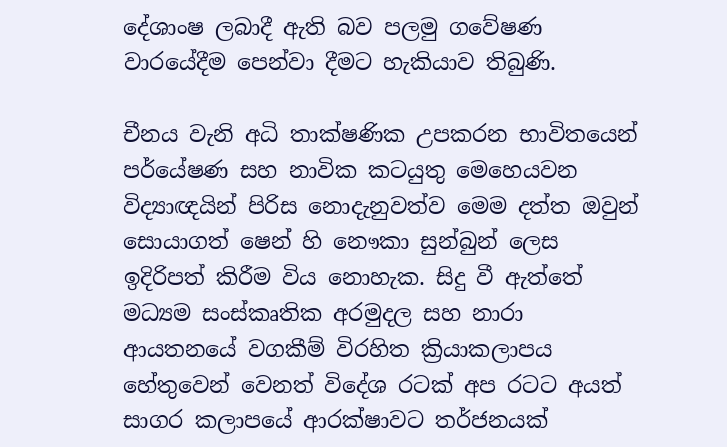දේශාංෂ ලබාදී ඇති බව පලමු ගවේෂණ වාරයේදීම පෙන්වා දීමට හැකියාව තිබුණි.

චීනය වැනි අධි තාක්ෂණික උපකරන භාවිතයෙන් පර්යේෂණ සහ නාවික කටයුතු මෙහෙයවන විද්‍යාඥයින් පිරිස නොදැනුවත්ව මෙම දත්ත ඔවුන් සොයාගත් ෂෙන් හි නෞකා සුන්බුන් ලෙස ඉදිරිපත් කිරීම විය නොහැක. සිදු වී ඇත්තේ මධ්‍යම සංස්කෘතික අරමුදල සහ නාරා ආයතනයේ වගකීම් විරහිත ක්‍රියාකලාපය හේතුවෙන් වෙනත් විදේශ රටක් අප රටට අයත් සාගර කලාපයේ ආරක්ෂාවට තර්ජනයක්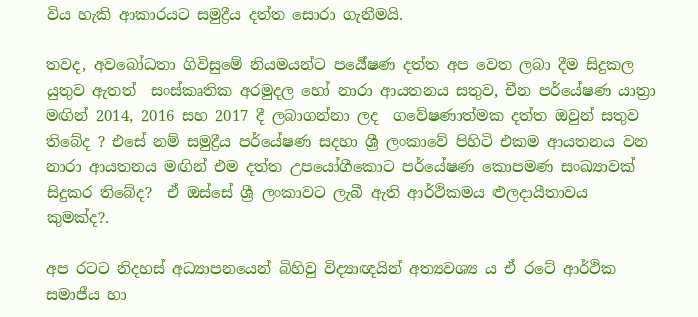විය හැකි ආකාරයට සමුද්‍රීය දත්ත සොරා ගැනීමයි.

තවද, අවබෝධතා ගිවිසුමේ නියමයන්ට පර්‍යේෂණ දත්ත අප වෙත ලබා දීම සිදුකල යුතුව ඇතත්  සංස්කෘතික අරමුදල හෝ නාරා ආයතනය සතුව, චීන පර්යේෂණ යාත්‍රා මඟින් 2014, 2016 සහ 2017 දී ලබාගන්නා ලද  ගවේෂණාත්මක දත්ත ඔවුන් සතුව තිබේද ? එසේ නම් සමුද්‍රීය පර්යේෂණ සදහා ශ්‍රී ලංකාවේ පිහිටි එකම ආයතනය වන නාරා ආයතනය මඟින් එම දත්ත උපයෝගීකොට පර්යේෂණ කොපමණ සංඛ්‍යාවක් සිදුකර තිබේද?  ඒ ඔස්සේ ශ්‍රී ලංකාවට ලැබී ඇති ආර්ථිකමය ළුලදායීතාවය කුමක්ද?.

අප රටට නිදහස් අධ්‍යාපනයෙන් බිහිවු විද්‍යාඥයින් අත්‍යවශ්‍ය ය ඒ රටේ ආර්ථික සමාජීය හා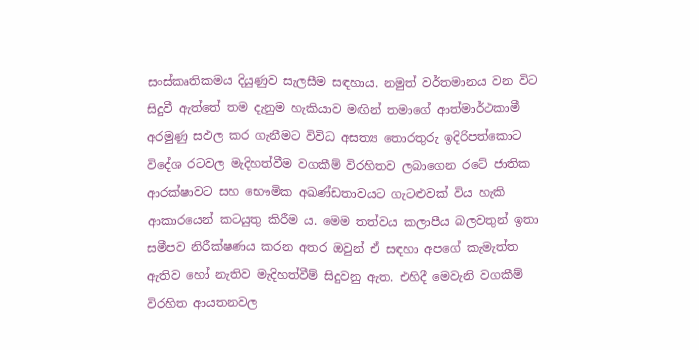සංස්කෘතිකමය දියුණුව සැලසීම සඳහාය. නමුත් වර්තමානය වන විට සිදුවී ඇත්තේ තම දැනුම හැකියාව මඟින් තමාගේ ආත්මාර්ථකාමී අරමුණු සඵල කර ගැනීමට විවිධ අසත්‍ය තොරතුරු ඉදිරිපත්කොට විදේශ රටවල මැදිහත්වීම වගකීම් විරහිතව ලබාගෙන රටේ ජාතික ආරක්ෂාවට සහ භෞමික අඛණ්ඩතාවයට ගැටළුවක් විය හැකි ආකාරයෙන් කටයුතු කිරීම ය. මෙම තත්වය කලාපීය බලවතුන් ඉතා සමීපව නිරීක්ෂණය කරන අතර ඔවුන් ඒ සඳහා අපගේ කැමැත්ත ඇතිව හෝ නැතිව මැදිහත්වීම් සිදුවනු ඇත. එහිදී මෙවැනි වගකීම් විරහිත ආයතනවල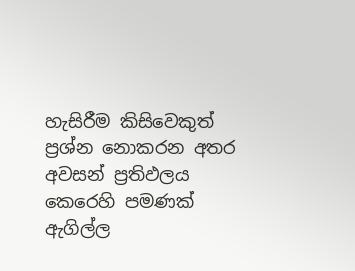හැසිරීම කිසිවෙකුත් ප්‍රශ්න නොකරන අතර අවසන් ප්‍රතිඵලය කෙරෙහි පමණක් ඇගිල්ල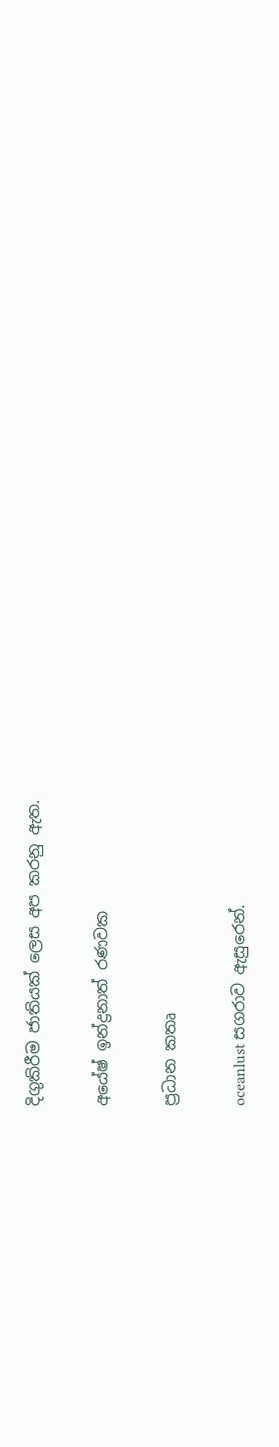දිගුකිරීම ජාතියක් ලෙස අප කරනු ඇත.

අයේෂ් ඉන්ද්‍රනාත් රණවක

ප්‍රධාන කතෘ

oceanlust සගරාව ඇසුරෙන්.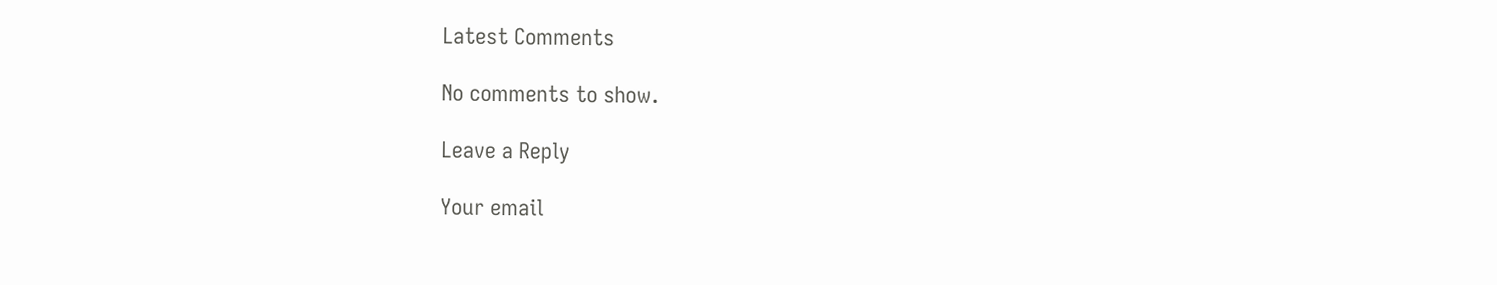Latest Comments

No comments to show.

Leave a Reply

Your email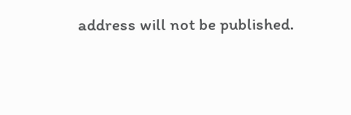address will not be published.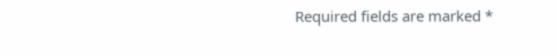Required fields are marked *